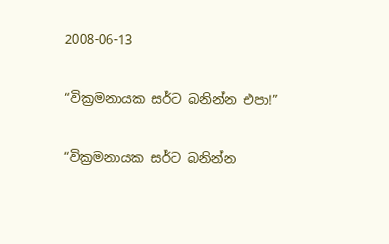2008-06-13

“වික්‍රමනායක සර්ට බනින්න එපා!”

“වික්‍රමනායක සර්ට බනින්න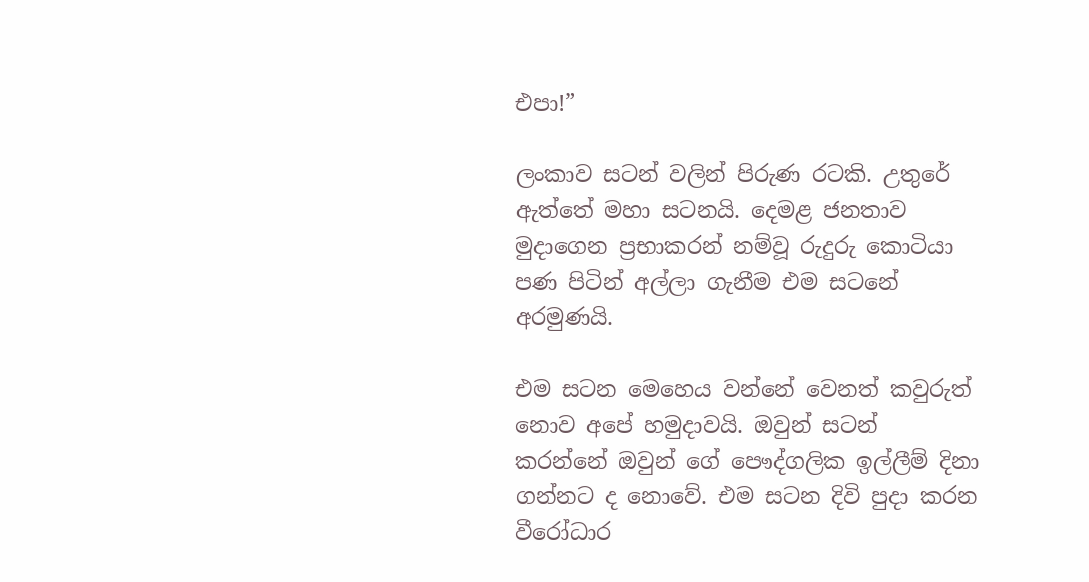එපා!”

ලංකාව සටන් වලින් පිරුණ රටකි. උතුරේ ඇත්තේ මහා සටනයි. දෙමළ ජනතාව මුදාගෙන ප්‍රභාකරන් නම්වූ රුදුරු කොටියා පණ පිටින් අල්ලා ගැනීම එම සටනේ අරමුණයි.

එම සටන මෙහෙය වන්නේ වෙනත් කවුරුත් නොව අපේ හමුදාවයි. ඔවුන් සටන් කරන්නේ ඔවුන් ගේ පෞද්ගලික ඉල්ලීම් දිනා ගන්නට ද නොවේ. එම සටන දිවි පුදා කරන වීරෝධාර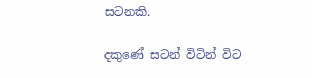සටනකි.

දකුණේ සටන් විටින් විට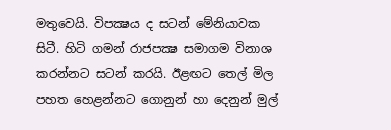මතුවෙයි. විපක්‍ෂය ද සටන් මේනියාවක සිටී. හිටි ගමන් රාජපක්‍ෂ සමාගම විනාශ කරන්නට සටන් කරයි. ඊළඟට තෙල් මිල පහත හෙළන්නට ගොනුන් හා දෙනුන් මුල්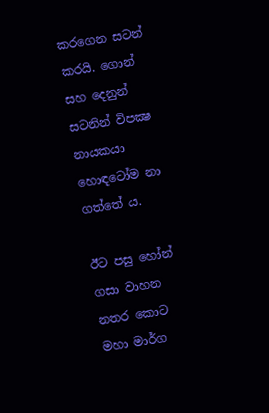කරගෙන සටන් කරයි. ගොන් සහ දෙනුන් සටනින් විපක්‍ෂ නායකයා හොඳටෝම නා ගත්තේ ය.

ඊට පසු හෝන් ගසා වාහන නතර කොට මහා මාර්ග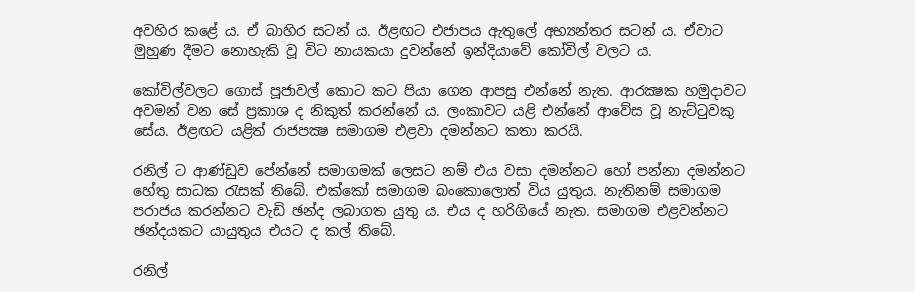අවහිර කළේ ය. ඒ බාහිර සටන් ය. ඊළඟට එජාපය ඇතුලේ අභ්‍යන්තර සටන් ය. ඒවාට මුහුණ දීමට නොහැකි වූ විට නායකයා දුවන්නේ ඉන්දියාවේ කෝවිල් වලට ය.

කෝවිල්වලට ගොස් පූජාවල් කොට කට පියා ගෙන ආපසු එන්නේ නැත. ආරක්‍ෂක හමුදාවට අවමන් වන සේ ප්‍රකාශ ද නිකුත් කරන්නේ ය. ලංකාවට යළි එන්නේ ආවේස වූ නැට්ටුවකු සේය. ඊළඟට යළිත් රාජපක්‍ෂ සමාගම එළවා දමන්නට කතා කරයි.

රනිල් ට ආණ්ඩුව පේන්නේ සමාගමක් ලෙසට නම් එය වසා දමන්නට හෝ පන්නා දමන්නට හේතු සාධක රැසක් තිබේ. එක්කෝ සමාගම බංකොලොත් විය යුතුය. නැතිනම් සමාගම පරාජය කරන්නට වැඩි ඡන්ද ලබාගත යුතු ය. එය ද හරිගියේ නැත. සමාගම එළවන්නට ඡන්දයකට යායුතුය එයට ද කල් තිබේ.

රනිල්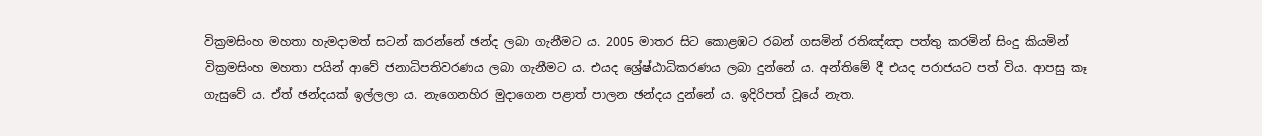වික්‍රමසිංහ මහතා හැමදාමත් සටන් කරන්නේ ඡන්ද ලබා ගැනීමට ය. 2005 මාතර සිට කොළඹට රබන් ගසමින් රතිඤ්ඤා පත්තු කරමින් සිංදු කියමින් වික්‍රමසිංහ මහතා පයින් ආවේ ජනාධිපතිවරණය ලබා ගැනීමට ය. එයද ශ්‍රේෂ්ඨාධිකරණය ලබා දුන්නේ ය. අන්තිමේ දී එයද පරාජයට පත් විය. ආපසු කෑ ගැසුවේ ය. ඒත් ඡන්දයක් ඉල්ලලා ය. නැගෙනහිර මුදාගෙන පළාත් පාලන ඡන්දය දුන්නේ ය. ඉදිරිපත් වූයේ නැත.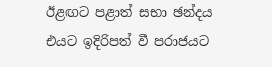ඊළඟට පළාත් සභා ඡන්දය එයට ඉදිරිපත් වී පරාජයට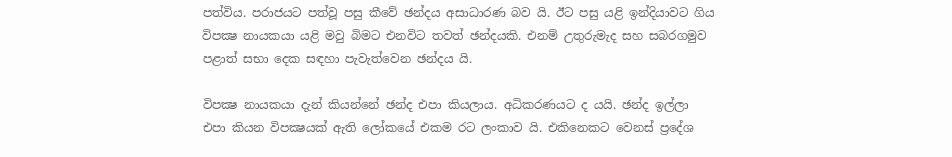පත්විය. පරාජයට පත්වූ පසු කීවේ ඡන්දය අසාධාරණ බව යි. ඊට පසු යළි ඉන්දියාවට ගිය විපක්‍ෂ නායකයා යළි මවු බිමට එනවිට තවත් ඡන්දයකි. එනම් උතුරුමැද සහ සබරගමුව පළාත් සභා දෙක සඳහා පැවැත්වෙන ඡන්දය යි.

විපක්‍ෂ නායකයා දැන් කියන්නේ ඡන්ද එපා කියලාය. අධිකරණයට ද යයි. ඡන්ද ඉල්ලා එපා කියන විපක්‍ෂයක් ඇති ලෝකයේ එකම රට ලංකාව යි. එකිනෙකට වෙනස් ප්‍රදේශ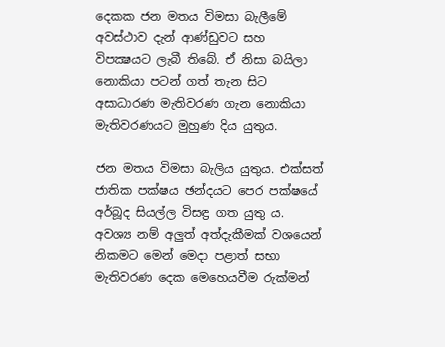දෙකක ජන මතය විමසා බැලීමේ අවස්ථාව දැන් ආණ්ඩුවට සහ විපක්‍ෂයට ලැබී තිබේ. ඒ නිසා බයිලා නොකියා පටන් ගත් තැන සිට අසාධාරණ මැතිවරණ ගැන නොකියා මැතිවරණයට මුහුණ දිය යුතුය.

ජන මතය විමසා බැලිය යුතුය. එක්සත් ජාතික පක්ෂය ඡන්දයට පෙර පක්ෂයේ අර්බූද සියල්ල විසඳ්‍ර ගත යුතු ය. අවශ්‍ය නම් අලුත් අත්දැකීමක් වශයෙන් නිකමට මෙන් මෙදා පළාත් සභා මැතිවරණ දෙක මෙහෙයවීම රුක්මන්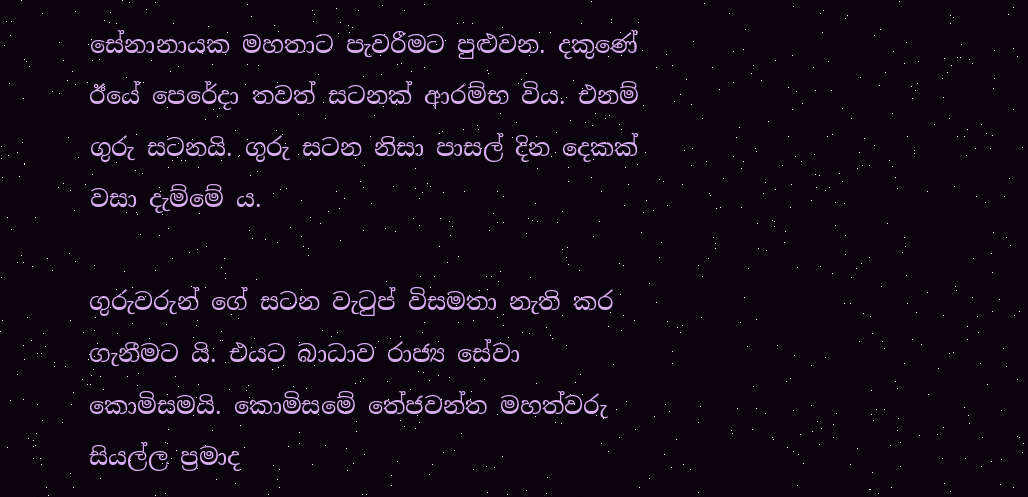සේනානායක මහතාට පැවරීමට පුළුවන. දකුණේ ඊයේ පෙරේදා තවත් සටනක් ආරම්භ විය. එනම් ගුරු සටනයි. ගුරු සටන නිසා පාසල් දින දෙකක් වසා දැම්මේ ය.

ගුරුවරුන් ගේ සටන වැටුප් විසමතා නැති කර ගැනීමට යි. එයට බාධාව රාජ්‍ය සේවා කොමිසමයි. කොමිසමේ තේජවන්ත මහත්වරු සියල්ල ප්‍රමාද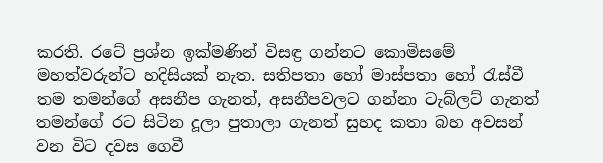කරති. රටේ ප්‍රශ්න ඉක්මණින් විසඳ්‍ර ගන්නට කොමිසමේ මහත්වරුන්ට හදිසියක් නැත. සතිපතා හෝ මාස්පතා හෝ රැස්වී තම තමන්ගේ අසනීප ගැනත්, අසනීපවලට ගන්නා ටැබ්ලට් ගැනත් තමන්ගේ රට සිටින දූලා පුතාලා ගැනත් සුහද කතා බහ අවසන් වන විට දවස ගෙවී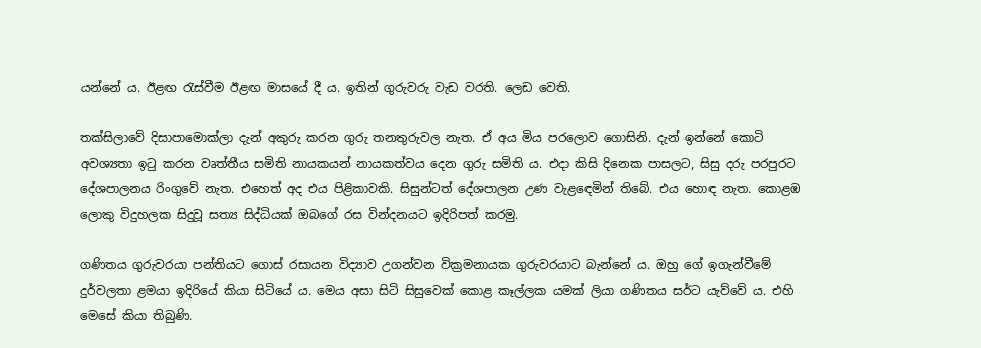යන්නේ ය. ඊළඟ රැස්වීම ඊළඟ මාසයේ දී ය. ඉතින් ගුරුවරු වැඩ වරති. ලෙඩ වෙති.

තක්සිලාවේ දිසාපාමොක්ලා දැන් අකුරු කරන ගුරු තනතුරුවල නැත. ඒ අය මිය පරලොව ගොසිනි. දැන් ඉන්නේ කොටි අවශ්‍යතා ඉටු කරන වෘත්තීය සමිති නායකයන් නායකත්වය දෙන ගුරු සමිති ය. එදා කිසි දිනෙක පාසලට, සිසු දරු පරපුරට දේශපාලනය රිංගුවේ නැත. එහෙත් අද එය පිළිකාවකි. සිසුන්ටත් දේශපාලන උණ වැළඳෙමින් තිබේ. එය හොඳ නැත. කොළඹ ලොකු විදුහලක සිදුවූ සත්‍ය සිද්ධියක් ඔබගේ රස වින්දනයට ඉදිරිපත් කරමු.

ගණිතය ගුරුවරයා පන්තියට ගොස් රසායන විද්‍යාව උගන්වන වික්‍රමනායක ගුරුවරයාට බැන්නේ ය. ඔහු ගේ ඉගැන්වීමේ දුර්වලතා ළමයා ඉදිරියේ කියා සිටියේ ය. මෙය අසා සිටි සිසුවෙක් කොළ කෑල්ලක යමක් ලියා ගණිතය සර්ට යැව්වේ ය. එහි මෙසේ කියා තිබුණි.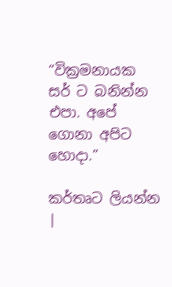“වික්‍රමනායක සර් ට බනින්න එපා. අපේ ගොනා අපිට හොදා.”

කර්තෘට ලියන්න |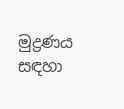මුද්‍රණය සඳහා